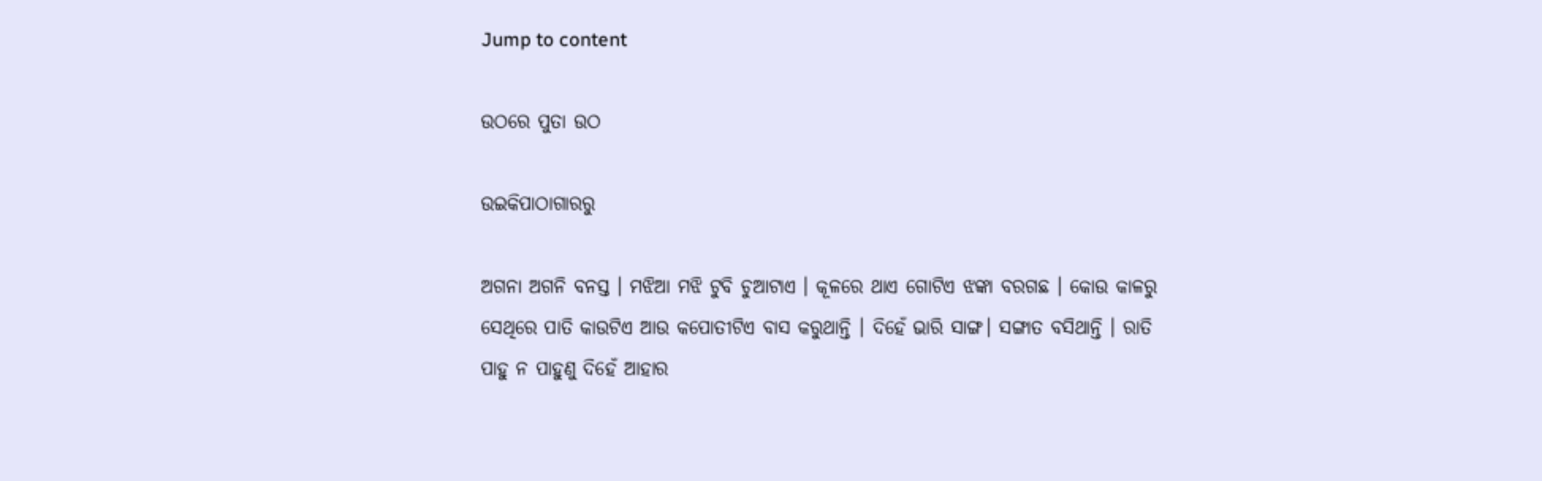Jump to content

ଉଠରେ ପୁତା ଉଠ

ଉଇକିପାଠାଗାର‌ରୁ

ଅଗନା ଅଗନି ବନସ୍ତ । ମଝିଆ ମଝି ଟୁବି ଚୁଆଟାଏ । କୂଳରେ ଥାଏ ଗୋଟିଏ ଝଙ୍କା ବରଗଛ । କୋଉ କାଳରୁ ସେଥିରେ ପାତି କାଉଟିଏ ଆଉ କପୋତୀଟିଏ ବାସ କରୁଥାନ୍ତି । ଦିହେଁ ଭାରି ସାଙ୍ଗ। ସଙ୍ଗାତ ବସିଥାନ୍ତି । ରାତି ପାହୁ ନ ପାହୁଣୁ ଦିହେଁ ଆହାର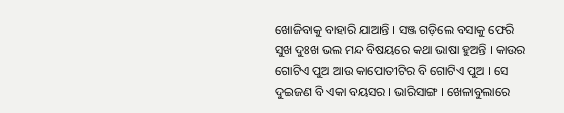ଖୋଜିବାକୁ ବାହାରି ଯାଆନ୍ତି । ସଞ୍ଜ ଗଡ଼ିଲେ ବସାକୁ ଫେରି ସୁଖ ଦୁଃଖ ଭଲ ମନ୍ଦ ବିଷୟରେ କଥା ଭାଷା ହୁଅନ୍ତି । କାଉର ଗୋଟିଏ ପୁଅ ଆଉ କାପୋତୀଟିର ବି ଗୋଟିଏ ପୁଅ । ସେ ଦୁଇଜଣ ବି ଏକା ବୟସର । ଭାରିସାଙ୍ଗ । ଖେଳାବୁଲାରେ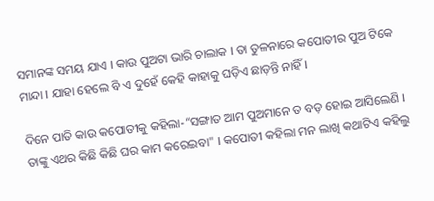ସମାନଙ୍କ ସମୟ ଯାଏ । କାଉ ପୁଅଟା ଭାରି ଚାଲାକ । ତା ତୁଳନାରେ କପୋତୀର ପୁଅ ଟିକେ ମାନ୍ଦା । ଯାହା ହେଲେ ବି ଏ ଦୁହେଁ କେହି କାହାକୁ ଘଡ଼ିଏ ଛାଡ଼ନ୍ତି ନାହିଁ।

ଦିନେ ପାତି କାଉ କପୋତୀକୁ କହିଲା-“ସଙ୍ଗାତ ଆମ ପୁଅମାନେ ତ ବଡ଼ ହୋଇ ଆସିଲେଣି । ତାଙ୍କୁ ଏଥର କିଛି କିଛି ଘର କାମ କରେଇବା" । କପୋତୀ କହିଲା ମନ ଲାଖି କଥାଟିଏ କହିଲୁ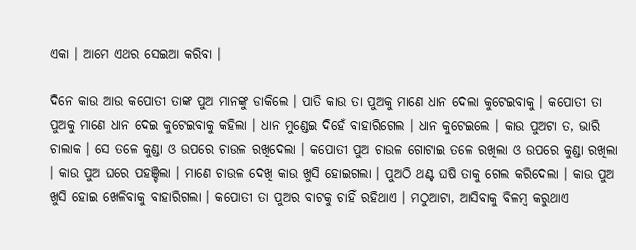ଏକା । ଆମେ ଏଥର ସେଇଆ କରିବା ।

ଦିନେ କାଉ ଆଉ କପୋତୀ ତାଙ୍କ ପୁଅ ମାନଙ୍କୁ ଡାକିଲେ । ପାତି କାଉ ତା ପୁଅକୁ ମାଣେ ଧାନ ଦେଲା କୁଟେଇବାକୁ । କପୋତୀ ତା ପୁଅକୁ ମାଣେ ଧାନ ଦେଇ କୁଟେଇବାକୁ କହିଲା । ଧାନ ମୁଣ୍ଡେଇ ଦିହେଁ ବାହାରିଗେଲ । ଧାନ କୁଟେଇଲେ । କାଉ ପୁଅଟା ତ, ଭାରି ଚାଲାକ । ସେ ତଳେ କୁଣ୍ଡା ଓ ଉପରେ ଚାଉଳ ରଖିଦେଲା । କପୋତୀ ପୁଅ ଚାଉଳ ଗୋଟାଇ ତଳେ ରଖିଲା ଓ ଉପରେ କୁଣ୍ଡା ରଖିଲା । କାଉ ପୁଅ ଘରେ ପହଞ୍ଚିଲା । ମାଣେ ଚାଉଳ ଦେଖି କାଉ ଖୁସି ହୋଇଗଲା । ପୁଅଠି ଥଣ୍ଟ ଘଷି ତାକୁ ଗେଲ କରିଦେଲା । କାଉ ପୁଅ ଖୁସି ହୋଇ ଖେଳିବାକୁ ବାହାରିଗଲା । କପୋତୀ ତା ପୁଅର ବାଟକୁ ଚାହିଁ ରହିଥାଏ । ମଠୁଆଟା, ଆସିବାକୁ ବିଳମ୍ବ କରୁଥାଏ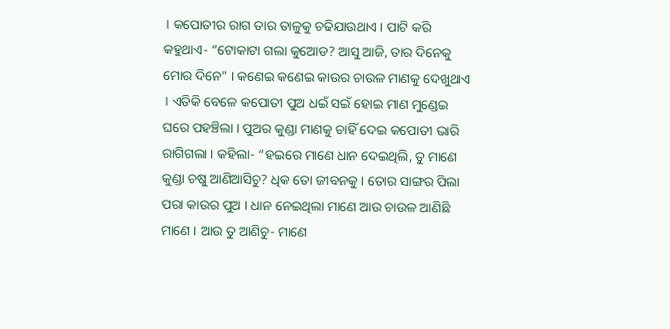। କପୋତୀର ରାଗ ତାର ତାଳୁକୁ ଚଢିଯାଉଥାଏ । ପାଟି କରି କହୁଥାଏ- “ଟୋକାଟା ଗଲା କୁଆେଡ? ଆସୁ ଆଜି, ତାର ଦିନେକୁ ମୋର ଦିନେ" । କଣେଇ କଣେଇ କାଉର ଚାଉଳ ମାଣକୁ ଦେଖୁଥାଏ । ଏତିକି ବେଳେ କପୋତୀ ପୁଅ ଧଇଁ ସଇଁ ହୋଇ ମାଣ ମୁଣ୍ଡେଇ ଘରେ ପହଞ୍ଚିଲା । ପୁଅର କୁଣ୍ଡା ମାଣକୁ ଚାହିଁ ଦେଇ କପୋତୀ ଭାରି ରାଗିଗଲା । କହିଲା- “ହଇରେ ମାଣେ ଧାନ ଦେଇଥିଲି, ତୁ ମାଣେ କୁଣ୍ଡା ଚଷୁ ଆଣିଆସିଚୁ? ଧିକ ତୋ ଜୀବନକୁ । ତୋର ସାଙ୍ଗର ପିଲା ପରା କାଉର ପୁଅ । ଧାନ ନେଇଥିଲା ମାଣେ ଆଉ ଚାଉଳ ଆଣିଛି ମାଣେ । ଆଉ ତୁ ଆଣିଚୁ- ମାଣେ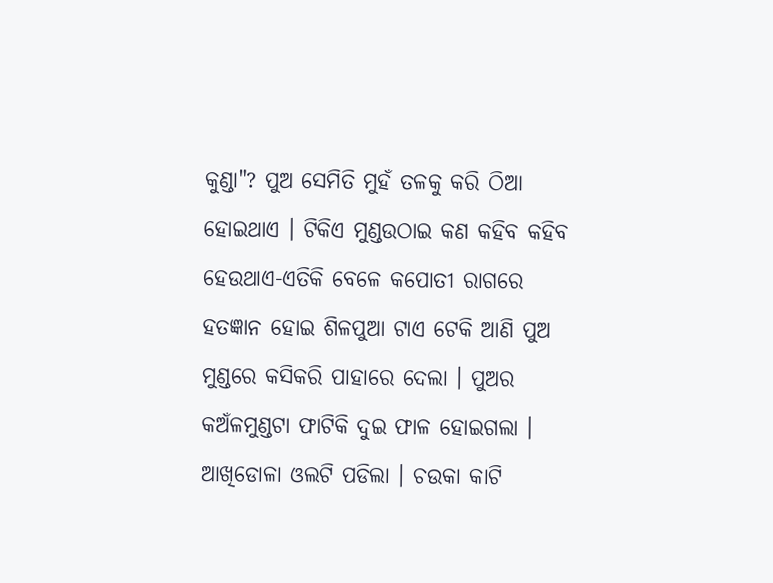କୁଣ୍ଡା"? ପୁଅ ସେମିତି ମୁହଁ ତଳକୁ କରି ଠିଆ ହୋଇଥାଏ । ଟିକିଏ ମୁଣ୍ଡଉଠାଇ କଣ କହିବ କହିବ ହେଉଥାଏ-ଏତିକି ବେଳେ କପୋତୀ ରାଗରେ ହତଜ୍ଞାନ ହୋଇ ଶିଳପୁଆ ଟାଏ ଟେକି ଆଣି ପୁଅ ମୁଣ୍ଡରେ କସିକରି ପାହାରେ ଦେଲା । ପୁଅର କଅଁଳମୁଣ୍ଡଟା ଫାଟିକି ଦୁଇ ଫାଳ ହୋଇଗଲା । ଆଖିଡୋଳା ଓଲଟି ପଡିଲା । ଚଉକା କାଟି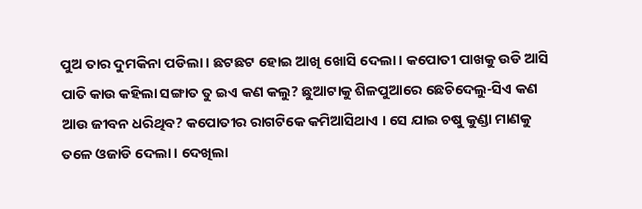ପୁଅ ତାର ଦୁମକିନା ପଡିଲା । ଛଟଛଟ ହୋଇ ଆଖି ଖୋସି ଦେଲା । କପୋତୀ ପାଖକୁ ଉଡି ଆସି ପାତି କାଉ କହିଲା ସଙ୍ଗାତ ତୁ ଇଏ କଣ କଲୁ? ଛୁଆଟାକୁ ଶିଳପୁଆରେ ଛେଚିଦେଲୁ-ସିଏ କଣ ଆଉ ଜୀବନ ଧରିଥିବ? କପୋତୀର ରାଗଟିକେ କମିଆସିଥାଏ । ସେ ଯାଇ ଚଷୁ କୁଣ୍ଡା ମାଣକୁ ତଳେ ଓଜାଡି ଦେଲା । ଦେଖିଲା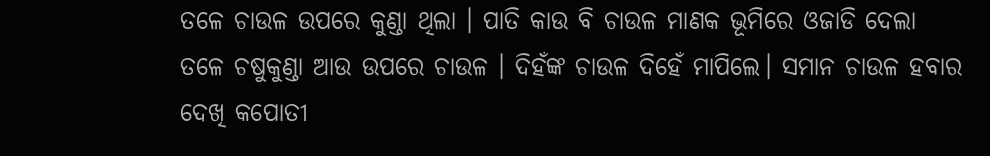ତଳେ ଚାଉଳ ଉପରେ କୁଣ୍ଡା ଥିଲା । ପାତି କାଉ ବି ଚାଉଳ ମାଣକ ଭୂମିରେ ଓଜାଡି ଦେଲା ତଳେ ଚଷୁକୁଣ୍ଡା ଆଉ ଉପରେ ଚାଉଳ । ଦିହଁଙ୍କ ଚାଉଳ ଦିହେଁ ମାପିଲେ। ସମାନ ଚାଉଳ ହବାର ଦେଖି କପୋତୀ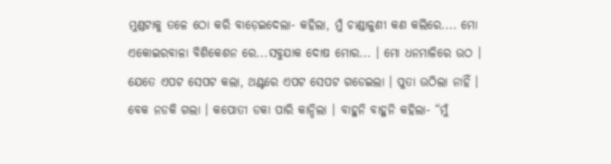ମୁଣ୍ଡଟାକୁ ତଳେ ଠୋ କରି ବାଡ଼େଇଦେଲା- କହିଲା, ମୁଁ ଚାଣ୍ଡାଳୁଣୀ କଣ କଲିରେ.... ମୋ ଏକୋଇରବାଳା ବିଶିକେଶନ ରେ...ସବୁଯାକ ଦୋଷ ମୋର... । ମୋ ଧନମାଳିରେ ଉଠ । ଯେତେ ଏପଟ ସେପଟ କଲା, ଥଣ୍ଟରେ ଏପଟ ସେପଟ ଗଡେଇଲା । ପୁତା ଉଠିଲା ନାହିଁ । ବେକ ନଡକି ଗଲା । କପୋତୀ ଡକା ପାରି କାନ୍ଦିଲା । ବାହୁନି ବାହୁନି କହିଲା- “ମୁଁ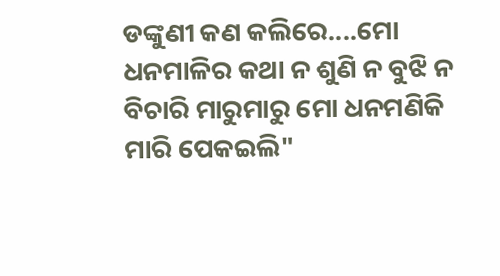ଡଙ୍କୁଣୀ କଣ କଲିରେ....ମୋ ଧନମାଳିର କଥା ନ ଶୁଣି ନ ବୁଝି ନ ବିଚାରି ମାରୁମାରୁ ମୋ ଧନମଣିକି ମାରି ପେକଇଲି"